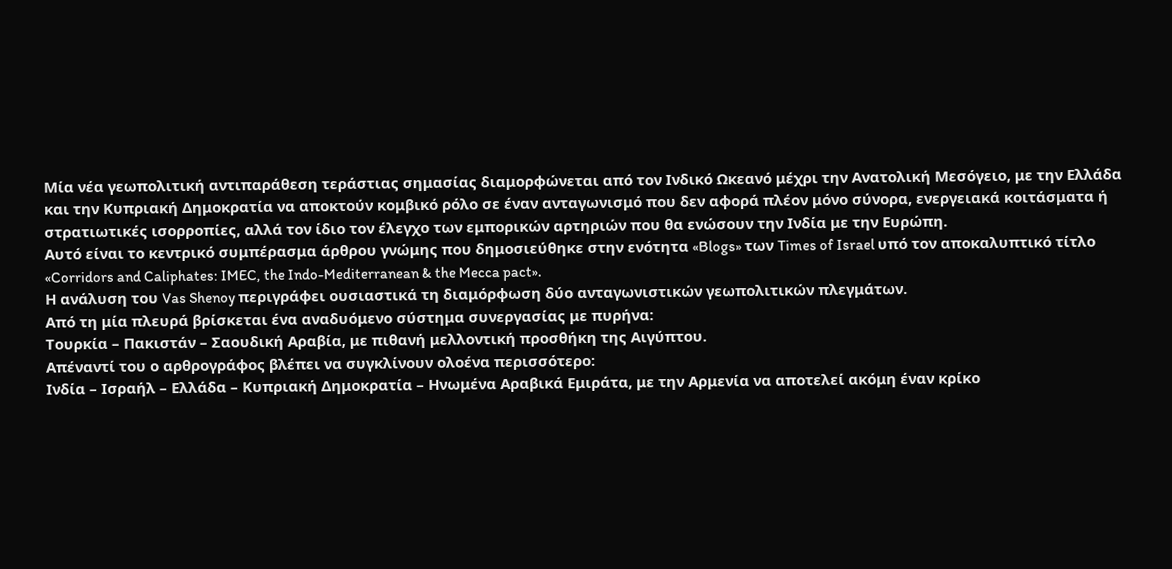Μία νέα γεωπολιτική αντιπαράθεση τεράστιας σημασίας διαμορφώνεται από τον Ινδικό Ωκεανό μέχρι την Ανατολική Μεσόγειο, με την Ελλάδα και την Κυπριακή Δημοκρατία να αποκτούν κομβικό ρόλο σε έναν ανταγωνισμό που δεν αφορά πλέον μόνο σύνορα, ενεργειακά κοιτάσματα ή στρατιωτικές ισορροπίες, αλλά τον ίδιο τον έλεγχο των εμπορικών αρτηριών που θα ενώσουν την Ινδία με την Ευρώπη.
Αυτό είναι το κεντρικό συμπέρασμα άρθρου γνώμης που δημοσιεύθηκε στην ενότητα «Blogs» των Times of Israel υπό τον αποκαλυπτικό τίτλο «Corridors and Caliphates: IMEC, the Indo-Mediterranean & the Mecca pact».
Η ανάλυση του Vas Shenoy περιγράφει ουσιαστικά τη διαμόρφωση δύο ανταγωνιστικών γεωπολιτικών πλεγμάτων.
Από τη μία πλευρά βρίσκεται ένα αναδυόμενο σύστημα συνεργασίας με πυρήνα:
Τουρκία – Πακιστάν – Σαουδική Αραβία, με πιθανή μελλοντική προσθήκη της Αιγύπτου.
Απέναντί του ο αρθρογράφος βλέπει να συγκλίνουν ολοένα περισσότερο:
Ινδία – Ισραήλ – Ελλάδα – Κυπριακή Δημοκρατία – Ηνωμένα Αραβικά Εμιράτα, με την Αρμενία να αποτελεί ακόμη έναν κρίκο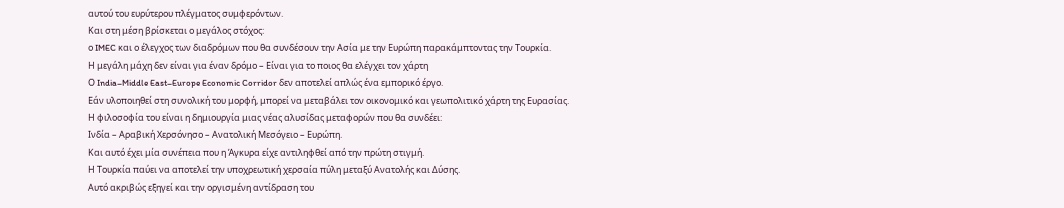αυτού του ευρύτερου πλέγματος συμφερόντων.
Και στη μέση βρίσκεται ο μεγάλος στόχος:
ο IMEC και ο έλεγχος των διαδρόμων που θα συνδέσουν την Ασία με την Ευρώπη παρακάμπτοντας την Τουρκία.
Η μεγάλη μάχη δεν είναι για έναν δρόμο – Είναι για το ποιος θα ελέγχει τον χάρτη
Ο India–Middle East–Europe Economic Corridor δεν αποτελεί απλώς ένα εμπορικό έργο.
Εάν υλοποιηθεί στη συνολική του μορφή, μπορεί να μεταβάλει τον οικονομικό και γεωπολιτικό χάρτη της Ευρασίας.
Η φιλοσοφία του είναι η δημιουργία μιας νέας αλυσίδας μεταφορών που θα συνδέει:
Ινδία – Αραβική Χερσόνησο – Ανατολική Μεσόγειο – Ευρώπη.
Και αυτό έχει μία συνέπεια που η Άγκυρα είχε αντιληφθεί από την πρώτη στιγμή.
Η Τουρκία παύει να αποτελεί την υποχρεωτική χερσαία πύλη μεταξύ Ανατολής και Δύσης.
Αυτό ακριβώς εξηγεί και την οργισμένη αντίδραση του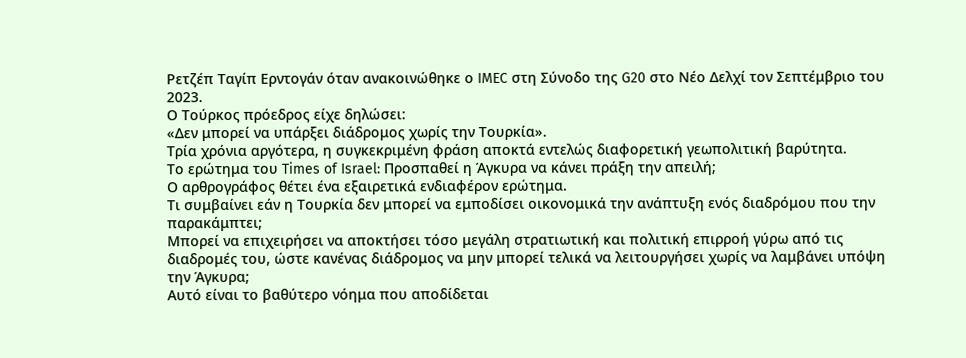Ρετζέπ Ταγίπ Ερντογάν όταν ανακοινώθηκε ο IMEC στη Σύνοδο της G20 στο Νέο Δελχί τον Σεπτέμβριο του 2023.
Ο Τούρκος πρόεδρος είχε δηλώσει:
«Δεν μπορεί να υπάρξει διάδρομος χωρίς την Τουρκία».
Τρία χρόνια αργότερα, η συγκεκριμένη φράση αποκτά εντελώς διαφορετική γεωπολιτική βαρύτητα.
Το ερώτημα του Times of Israel: Προσπαθεί η Άγκυρα να κάνει πράξη την απειλή;
Ο αρθρογράφος θέτει ένα εξαιρετικά ενδιαφέρον ερώτημα.
Τι συμβαίνει εάν η Τουρκία δεν μπορεί να εμποδίσει οικονομικά την ανάπτυξη ενός διαδρόμου που την παρακάμπτει;
Μπορεί να επιχειρήσει να αποκτήσει τόσο μεγάλη στρατιωτική και πολιτική επιρροή γύρω από τις διαδρομές του, ώστε κανένας διάδρομος να μην μπορεί τελικά να λειτουργήσει χωρίς να λαμβάνει υπόψη την Άγκυρα;
Αυτό είναι το βαθύτερο νόημα που αποδίδεται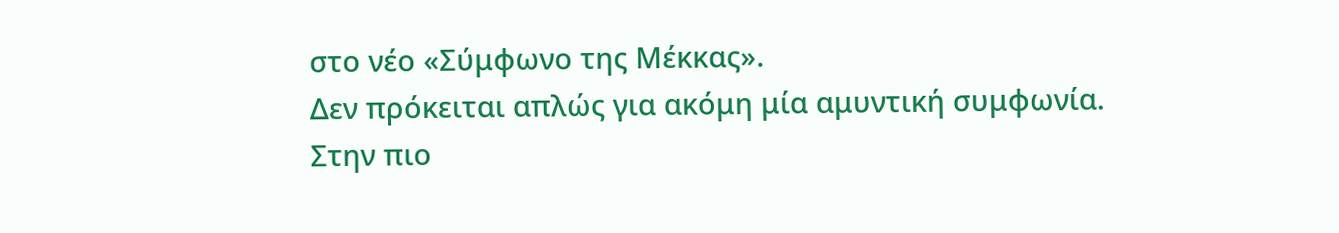στο νέο «Σύμφωνο της Μέκκας».
Δεν πρόκειται απλώς για ακόμη μία αμυντική συμφωνία.
Στην πιο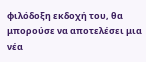φιλόδοξη εκδοχή του, θα μπορούσε να αποτελέσει μια νέα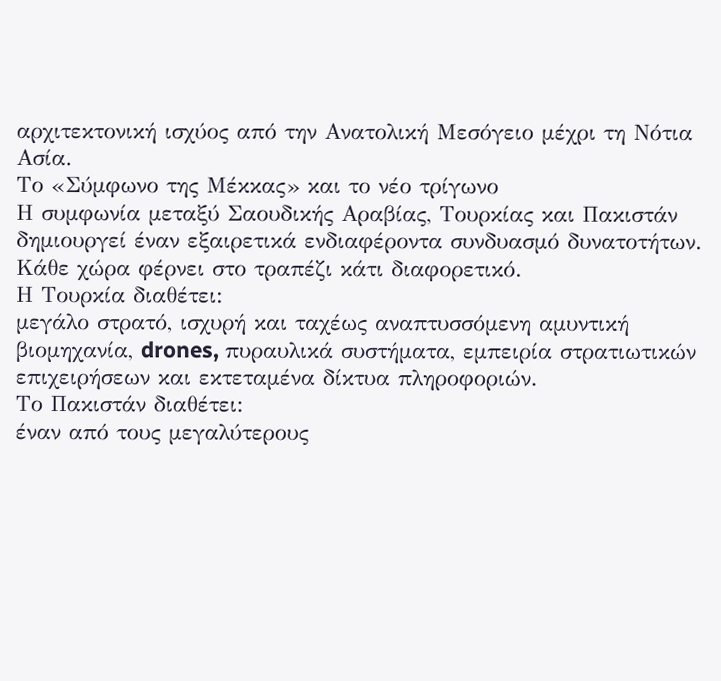αρχιτεκτονική ισχύος από την Ανατολική Μεσόγειο μέχρι τη Νότια Ασία.
Το «Σύμφωνο της Μέκκας» και το νέο τρίγωνο
Η συμφωνία μεταξύ Σαουδικής Αραβίας, Τουρκίας και Πακιστάν δημιουργεί έναν εξαιρετικά ενδιαφέροντα συνδυασμό δυνατοτήτων.
Κάθε χώρα φέρνει στο τραπέζι κάτι διαφορετικό.
Η Τουρκία διαθέτει:
μεγάλο στρατό, ισχυρή και ταχέως αναπτυσσόμενη αμυντική βιομηχανία, drones, πυραυλικά συστήματα, εμπειρία στρατιωτικών επιχειρήσεων και εκτεταμένα δίκτυα πληροφοριών.
Το Πακιστάν διαθέτει:
έναν από τους μεγαλύτερους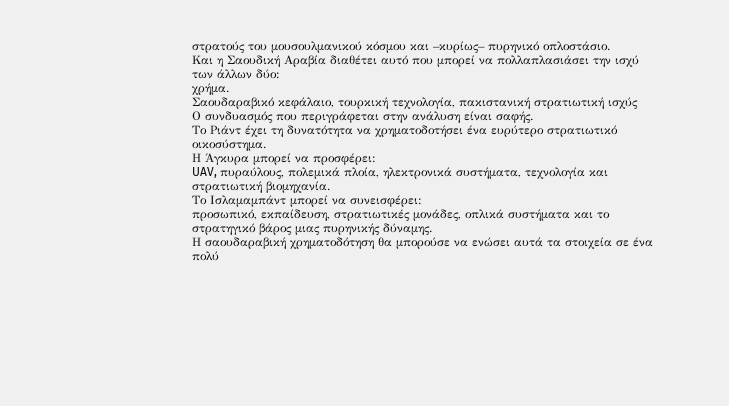στρατούς του μουσουλμανικού κόσμου και –κυρίως– πυρηνικό οπλοστάσιο.
Και η Σαουδική Αραβία διαθέτει αυτό που μπορεί να πολλαπλασιάσει την ισχύ των άλλων δύο:
χρήμα.
Σαουδαραβικό κεφάλαιο, τουρκική τεχνολογία, πακιστανική στρατιωτική ισχύς
Ο συνδυασμός που περιγράφεται στην ανάλυση είναι σαφής.
Το Ριάντ έχει τη δυνατότητα να χρηματοδοτήσει ένα ευρύτερο στρατιωτικό οικοσύστημα.
Η Άγκυρα μπορεί να προσφέρει:
UAV, πυραύλους, πολεμικά πλοία, ηλεκτρονικά συστήματα, τεχνολογία και στρατιωτική βιομηχανία.
Το Ισλαμαμπάντ μπορεί να συνεισφέρει:
προσωπικό, εκπαίδευση, στρατιωτικές μονάδες, οπλικά συστήματα και το στρατηγικό βάρος μιας πυρηνικής δύναμης.
Η σαουδαραβική χρηματοδότηση θα μπορούσε να ενώσει αυτά τα στοιχεία σε ένα πολύ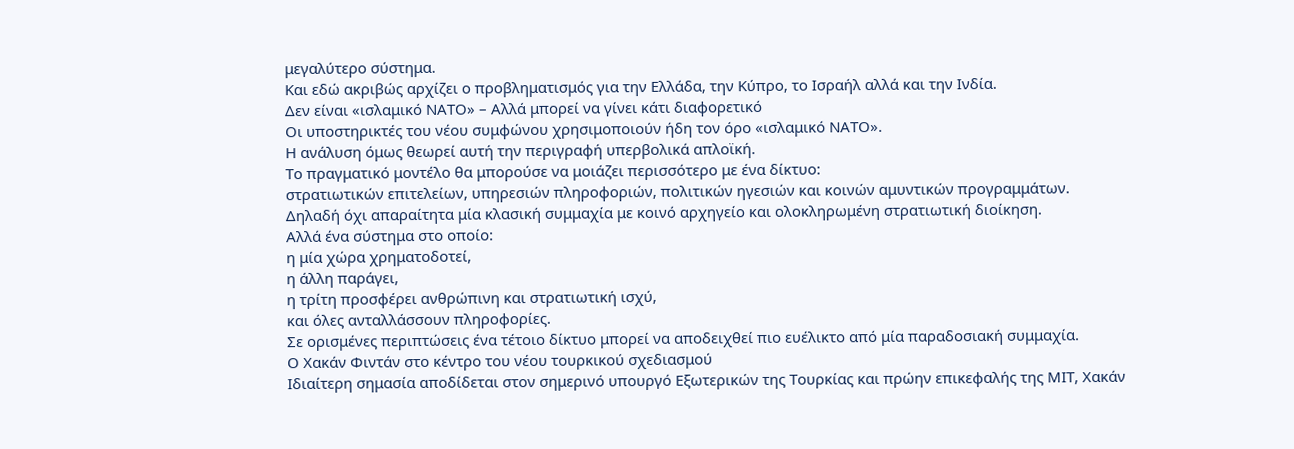μεγαλύτερο σύστημα.
Και εδώ ακριβώς αρχίζει ο προβληματισμός για την Ελλάδα, την Κύπρο, το Ισραήλ αλλά και την Ινδία.
Δεν είναι «ισλαμικό ΝΑΤΟ» – Αλλά μπορεί να γίνει κάτι διαφορετικό
Οι υποστηρικτές του νέου συμφώνου χρησιμοποιούν ήδη τον όρο «ισλαμικό ΝΑΤΟ».
Η ανάλυση όμως θεωρεί αυτή την περιγραφή υπερβολικά απλοϊκή.
Το πραγματικό μοντέλο θα μπορούσε να μοιάζει περισσότερο με ένα δίκτυο:
στρατιωτικών επιτελείων, υπηρεσιών πληροφοριών, πολιτικών ηγεσιών και κοινών αμυντικών προγραμμάτων.
Δηλαδή όχι απαραίτητα μία κλασική συμμαχία με κοινό αρχηγείο και ολοκληρωμένη στρατιωτική διοίκηση.
Αλλά ένα σύστημα στο οποίο:
η μία χώρα χρηματοδοτεί,
η άλλη παράγει,
η τρίτη προσφέρει ανθρώπινη και στρατιωτική ισχύ,
και όλες ανταλλάσσουν πληροφορίες.
Σε ορισμένες περιπτώσεις ένα τέτοιο δίκτυο μπορεί να αποδειχθεί πιο ευέλικτο από μία παραδοσιακή συμμαχία.
Ο Χακάν Φιντάν στο κέντρο του νέου τουρκικού σχεδιασμού
Ιδιαίτερη σημασία αποδίδεται στον σημερινό υπουργό Εξωτερικών της Τουρκίας και πρώην επικεφαλής της ΜΙΤ, Χακάν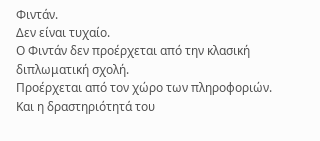Φιντάν.
Δεν είναι τυχαίο.
Ο Φιντάν δεν προέρχεται από την κλασική διπλωματική σχολή.
Προέρχεται από τον χώρο των πληροφοριών.
Και η δραστηριότητά του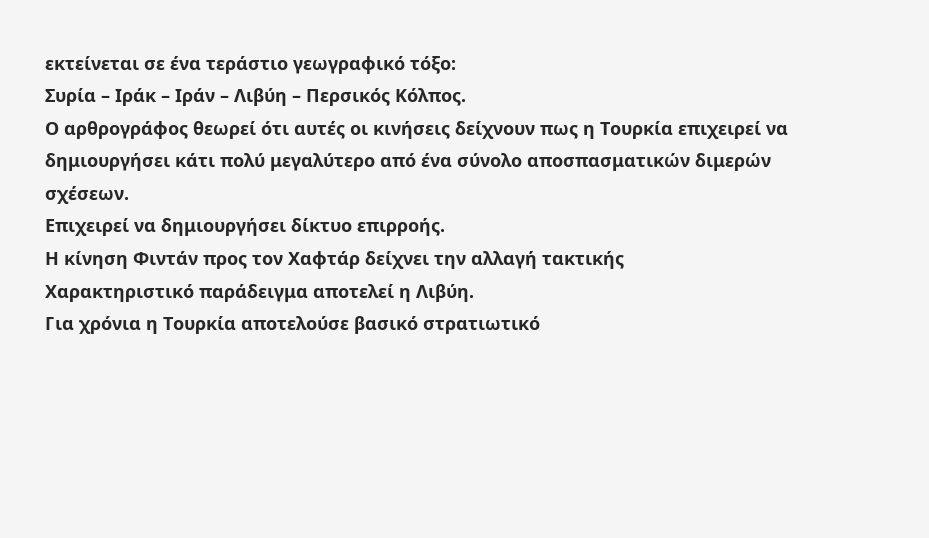εκτείνεται σε ένα τεράστιο γεωγραφικό τόξο:
Συρία – Ιράκ – Ιράν – Λιβύη – Περσικός Κόλπος.
Ο αρθρογράφος θεωρεί ότι αυτές οι κινήσεις δείχνουν πως η Τουρκία επιχειρεί να δημιουργήσει κάτι πολύ μεγαλύτερο από ένα σύνολο αποσπασματικών διμερών σχέσεων.
Επιχειρεί να δημιουργήσει δίκτυο επιρροής.
Η κίνηση Φιντάν προς τον Χαφτάρ δείχνει την αλλαγή τακτικής
Χαρακτηριστικό παράδειγμα αποτελεί η Λιβύη.
Για χρόνια η Τουρκία αποτελούσε βασικό στρατιωτικό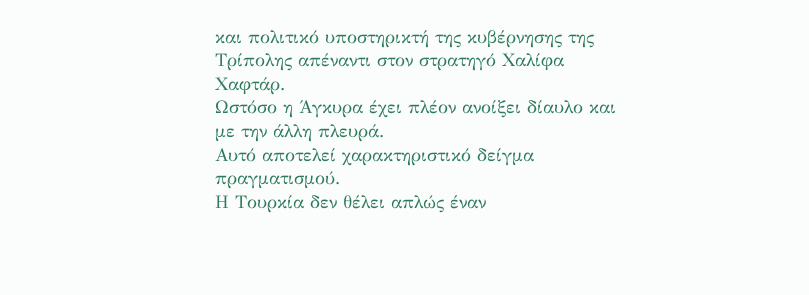και πολιτικό υποστηρικτή της κυβέρνησης της Τρίπολης απέναντι στον στρατηγό Χαλίφα Χαφτάρ.
Ωστόσο η Άγκυρα έχει πλέον ανοίξει δίαυλο και με την άλλη πλευρά.
Αυτό αποτελεί χαρακτηριστικό δείγμα πραγματισμού.
Η Τουρκία δεν θέλει απλώς έναν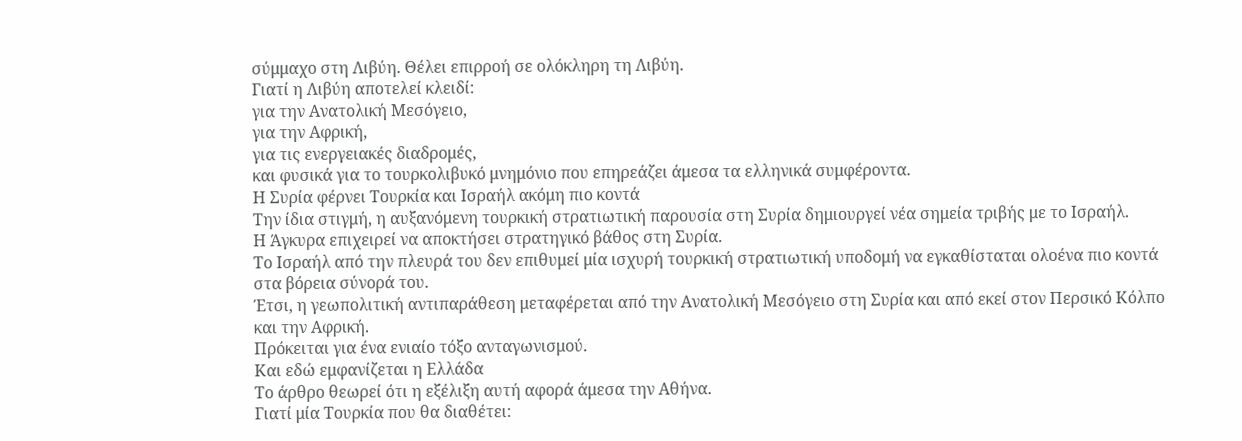σύμμαχο στη Λιβύη. Θέλει επιρροή σε ολόκληρη τη Λιβύη.
Γιατί η Λιβύη αποτελεί κλειδί:
για την Ανατολική Μεσόγειο,
για την Αφρική,
για τις ενεργειακές διαδρομές,
και φυσικά για το τουρκολιβυκό μνημόνιο που επηρεάζει άμεσα τα ελληνικά συμφέροντα.
Η Συρία φέρνει Τουρκία και Ισραήλ ακόμη πιο κοντά
Την ίδια στιγμή, η αυξανόμενη τουρκική στρατιωτική παρουσία στη Συρία δημιουργεί νέα σημεία τριβής με το Ισραήλ.
Η Άγκυρα επιχειρεί να αποκτήσει στρατηγικό βάθος στη Συρία.
Το Ισραήλ από την πλευρά του δεν επιθυμεί μία ισχυρή τουρκική στρατιωτική υποδομή να εγκαθίσταται ολοένα πιο κοντά στα βόρεια σύνορά του.
Έτσι, η γεωπολιτική αντιπαράθεση μεταφέρεται από την Ανατολική Μεσόγειο στη Συρία και από εκεί στον Περσικό Κόλπο και την Αφρική.
Πρόκειται για ένα ενιαίο τόξο ανταγωνισμού.
Και εδώ εμφανίζεται η Ελλάδα
Το άρθρο θεωρεί ότι η εξέλιξη αυτή αφορά άμεσα την Αθήνα.
Γιατί μία Τουρκία που θα διαθέτει: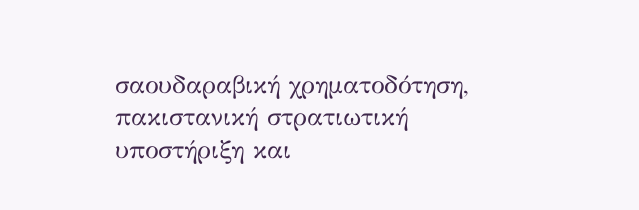σαουδαραβική χρηματοδότηση, πακιστανική στρατιωτική υποστήριξη και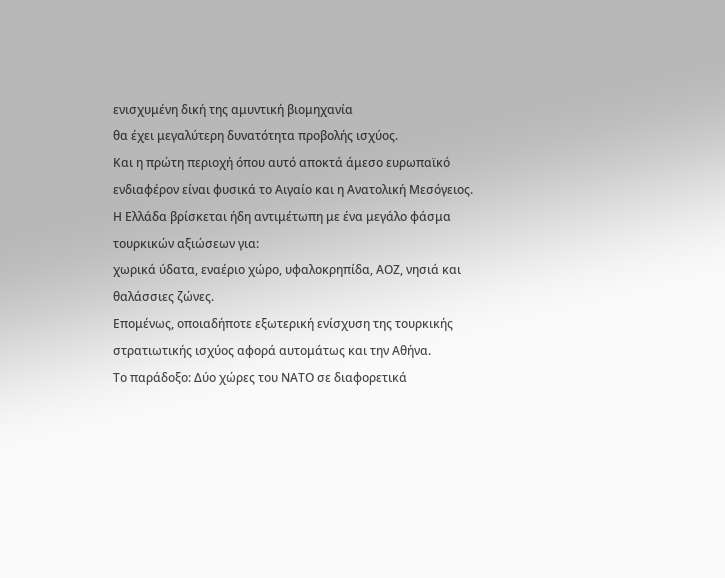ενισχυμένη δική της αμυντική βιομηχανία
θα έχει μεγαλύτερη δυνατότητα προβολής ισχύος.
Και η πρώτη περιοχή όπου αυτό αποκτά άμεσο ευρωπαϊκό ενδιαφέρον είναι φυσικά το Αιγαίο και η Ανατολική Μεσόγειος.
Η Ελλάδα βρίσκεται ήδη αντιμέτωπη με ένα μεγάλο φάσμα τουρκικών αξιώσεων για:
χωρικά ύδατα, εναέριο χώρο, υφαλοκρηπίδα, ΑΟΖ, νησιά και θαλάσσιες ζώνες.
Επομένως, οποιαδήποτε εξωτερική ενίσχυση της τουρκικής στρατιωτικής ισχύος αφορά αυτομάτως και την Αθήνα.
Το παράδοξο: Δύο χώρες του ΝΑΤΟ σε διαφορετικά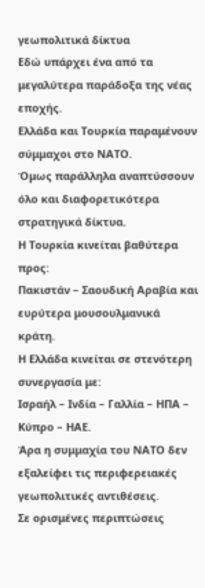γεωπολιτικά δίκτυα
Εδώ υπάρχει ένα από τα μεγαλύτερα παράδοξα της νέας εποχής.
Ελλάδα και Τουρκία παραμένουν σύμμαχοι στο ΝΑΤΟ.
Όμως παράλληλα αναπτύσσουν όλο και διαφορετικότερα στρατηγικά δίκτυα.
Η Τουρκία κινείται βαθύτερα προς:
Πακιστάν – Σαουδική Αραβία και ευρύτερα μουσουλμανικά κράτη.
Η Ελλάδα κινείται σε στενότερη συνεργασία με:
Ισραήλ – Ινδία – Γαλλία – ΗΠΑ – Κύπρο – ΗΑΕ.
Άρα η συμμαχία του ΝΑΤΟ δεν εξαλείφει τις περιφερειακές γεωπολιτικές αντιθέσεις.
Σε ορισμένες περιπτώσεις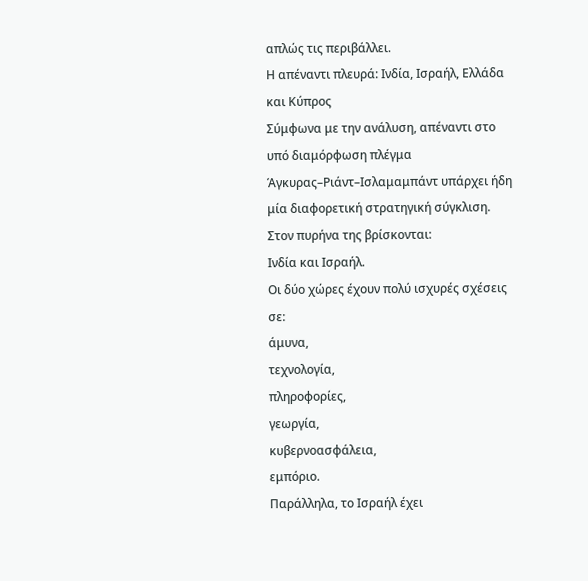απλώς τις περιβάλλει.
Η απέναντι πλευρά: Ινδία, Ισραήλ, Ελλάδα και Κύπρος
Σύμφωνα με την ανάλυση, απέναντι στο υπό διαμόρφωση πλέγμα Άγκυρας–Ριάντ–Ισλαμαμπάντ υπάρχει ήδη μία διαφορετική στρατηγική σύγκλιση.
Στον πυρήνα της βρίσκονται:
Ινδία και Ισραήλ.
Οι δύο χώρες έχουν πολύ ισχυρές σχέσεις σε:
άμυνα,
τεχνολογία,
πληροφορίες,
γεωργία,
κυβερνοασφάλεια,
εμπόριο.
Παράλληλα, το Ισραήλ έχει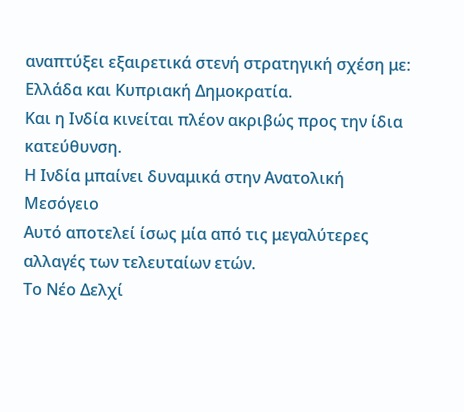αναπτύξει εξαιρετικά στενή στρατηγική σχέση με:
Ελλάδα και Κυπριακή Δημοκρατία.
Και η Ινδία κινείται πλέον ακριβώς προς την ίδια κατεύθυνση.
Η Ινδία μπαίνει δυναμικά στην Ανατολική Μεσόγειο
Αυτό αποτελεί ίσως μία από τις μεγαλύτερες αλλαγές των τελευταίων ετών.
Το Νέο Δελχί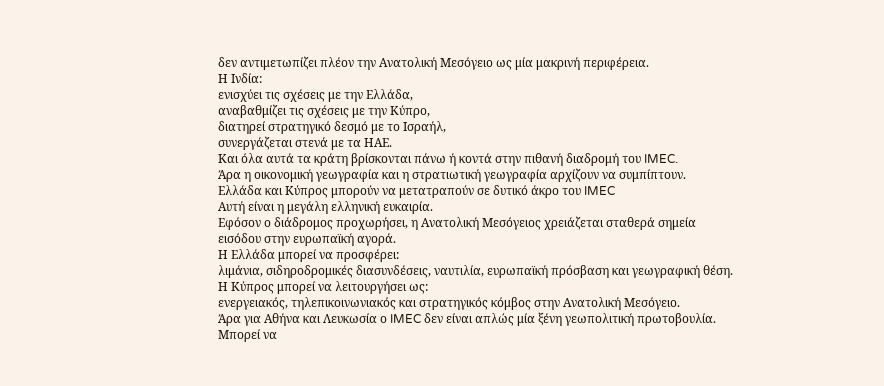δεν αντιμετωπίζει πλέον την Ανατολική Μεσόγειο ως μία μακρινή περιφέρεια.
Η Ινδία:
ενισχύει τις σχέσεις με την Ελλάδα,
αναβαθμίζει τις σχέσεις με την Κύπρο,
διατηρεί στρατηγικό δεσμό με το Ισραήλ,
συνεργάζεται στενά με τα ΗΑΕ.
Και όλα αυτά τα κράτη βρίσκονται πάνω ή κοντά στην πιθανή διαδρομή του IMEC.
Άρα η οικονομική γεωγραφία και η στρατιωτική γεωγραφία αρχίζουν να συμπίπτουν.
Ελλάδα και Κύπρος μπορούν να μετατραπούν σε δυτικό άκρο του IMEC
Αυτή είναι η μεγάλη ελληνική ευκαιρία.
Εφόσον ο διάδρομος προχωρήσει, η Ανατολική Μεσόγειος χρειάζεται σταθερά σημεία εισόδου στην ευρωπαϊκή αγορά.
Η Ελλάδα μπορεί να προσφέρει:
λιμάνια, σιδηροδρομικές διασυνδέσεις, ναυτιλία, ευρωπαϊκή πρόσβαση και γεωγραφική θέση.
Η Κύπρος μπορεί να λειτουργήσει ως:
ενεργειακός, τηλεπικοινωνιακός και στρατηγικός κόμβος στην Ανατολική Μεσόγειο.
Άρα για Αθήνα και Λευκωσία ο IMEC δεν είναι απλώς μία ξένη γεωπολιτική πρωτοβουλία.
Μπορεί να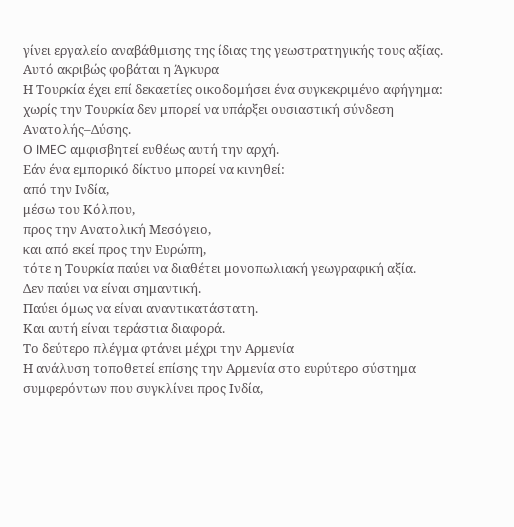γίνει εργαλείο αναβάθμισης της ίδιας της γεωστρατηγικής τους αξίας.
Αυτό ακριβώς φοβάται η Άγκυρα
Η Τουρκία έχει επί δεκαετίες οικοδομήσει ένα συγκεκριμένο αφήγημα:
χωρίς την Τουρκία δεν μπορεί να υπάρξει ουσιαστική σύνδεση Ανατολής–Δύσης.
Ο IMEC αμφισβητεί ευθέως αυτή την αρχή.
Εάν ένα εμπορικό δίκτυο μπορεί να κινηθεί:
από την Ινδία,
μέσω του Κόλπου,
προς την Ανατολική Μεσόγειο,
και από εκεί προς την Ευρώπη,
τότε η Τουρκία παύει να διαθέτει μονοπωλιακή γεωγραφική αξία.
Δεν παύει να είναι σημαντική.
Παύει όμως να είναι αναντικατάστατη.
Και αυτή είναι τεράστια διαφορά.
Το δεύτερο πλέγμα φτάνει μέχρι την Αρμενία
Η ανάλυση τοποθετεί επίσης την Αρμενία στο ευρύτερο σύστημα συμφερόντων που συγκλίνει προς Ινδία,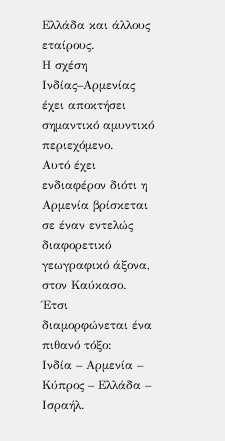Ελλάδα και άλλους εταίρους.
Η σχέση Ινδίας–Αρμενίας έχει αποκτήσει σημαντικό αμυντικό περιεχόμενο.
Αυτό έχει ενδιαφέρον διότι η Αρμενία βρίσκεται σε έναν εντελώς διαφορετικό γεωγραφικό άξονα, στον Καύκασο.
Έτσι διαμορφώνεται ένα πιθανό τόξο:
Ινδία – Αρμενία – Κύπρος – Ελλάδα – Ισραήλ.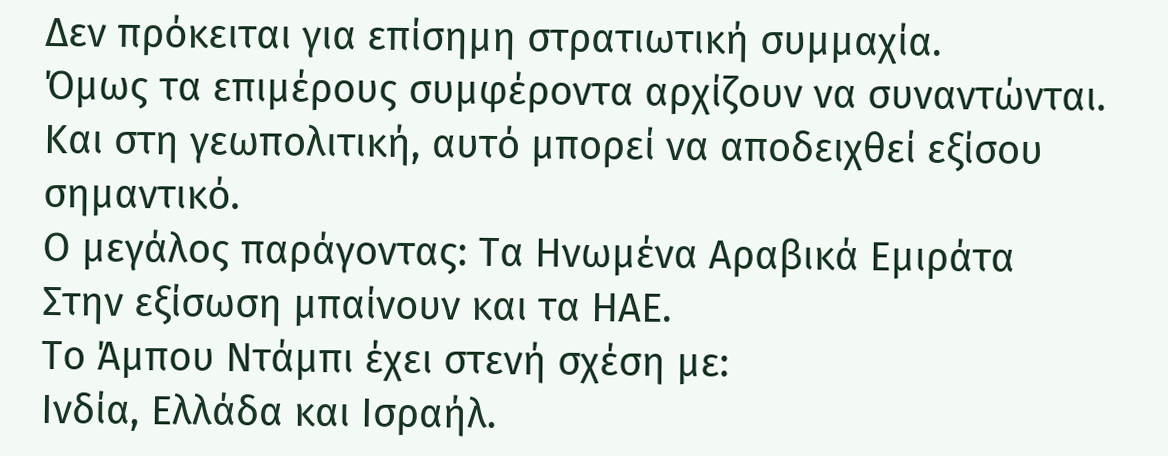Δεν πρόκειται για επίσημη στρατιωτική συμμαχία.
Όμως τα επιμέρους συμφέροντα αρχίζουν να συναντώνται.
Και στη γεωπολιτική, αυτό μπορεί να αποδειχθεί εξίσου σημαντικό.
Ο μεγάλος παράγοντας: Τα Ηνωμένα Αραβικά Εμιράτα
Στην εξίσωση μπαίνουν και τα ΗΑΕ.
Το Άμπου Ντάμπι έχει στενή σχέση με:
Ινδία, Ελλάδα και Ισραήλ.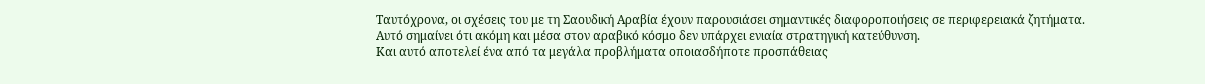Ταυτόχρονα, οι σχέσεις του με τη Σαουδική Αραβία έχουν παρουσιάσει σημαντικές διαφοροποιήσεις σε περιφερειακά ζητήματα.
Αυτό σημαίνει ότι ακόμη και μέσα στον αραβικό κόσμο δεν υπάρχει ενιαία στρατηγική κατεύθυνση.
Και αυτό αποτελεί ένα από τα μεγάλα προβλήματα οποιασδήποτε προσπάθειας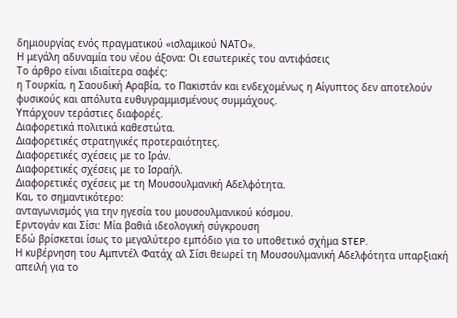δημιουργίας ενός πραγματικού «ισλαμικού ΝΑΤΟ».
Η μεγάλη αδυναμία του νέου άξονα: Οι εσωτερικές του αντιφάσεις
Το άρθρο είναι ιδιαίτερα σαφές:
η Τουρκία, η Σαουδική Αραβία, το Πακιστάν και ενδεχομένως η Αίγυπτος δεν αποτελούν φυσικούς και απόλυτα ευθυγραμμισμένους συμμάχους.
Υπάρχουν τεράστιες διαφορές.
Διαφορετικά πολιτικά καθεστώτα.
Διαφορετικές στρατηγικές προτεραιότητες.
Διαφορετικές σχέσεις με το Ιράν.
Διαφορετικές σχέσεις με το Ισραήλ.
Διαφορετικές σχέσεις με τη Μουσουλμανική Αδελφότητα.
Και, το σημαντικότερο:
ανταγωνισμός για την ηγεσία του μουσουλμανικού κόσμου.
Ερντογάν και Σίσι: Μία βαθιά ιδεολογική σύγκρουση
Εδώ βρίσκεται ίσως το μεγαλύτερο εμπόδιο για το υποθετικό σχήμα STEP.
Η κυβέρνηση του Αμπντέλ Φατάχ αλ Σίσι θεωρεί τη Μουσουλμανική Αδελφότητα υπαρξιακή απειλή για το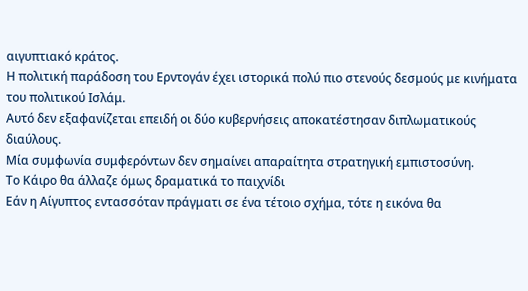αιγυπτιακό κράτος.
Η πολιτική παράδοση του Ερντογάν έχει ιστορικά πολύ πιο στενούς δεσμούς με κινήματα του πολιτικού Ισλάμ.
Αυτό δεν εξαφανίζεται επειδή οι δύο κυβερνήσεις αποκατέστησαν διπλωματικούς διαύλους.
Μία συμφωνία συμφερόντων δεν σημαίνει απαραίτητα στρατηγική εμπιστοσύνη.
Το Κάιρο θα άλλαζε όμως δραματικά το παιχνίδι
Εάν η Αίγυπτος εντασσόταν πράγματι σε ένα τέτοιο σχήμα, τότε η εικόνα θα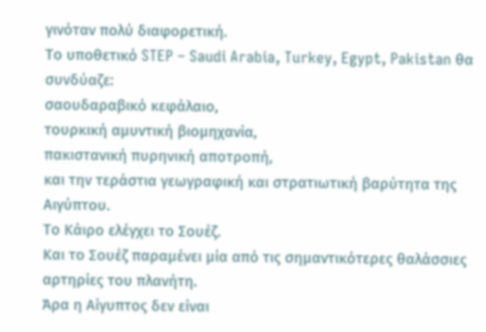γινόταν πολύ διαφορετική.
Το υποθετικό STEP – Saudi Arabia, Turkey, Egypt, Pakistan θα συνδύαζε:
σαουδαραβικό κεφάλαιο,
τουρκική αμυντική βιομηχανία,
πακιστανική πυρηνική αποτροπή,
και την τεράστια γεωγραφική και στρατιωτική βαρύτητα της Αιγύπτου.
Το Κάιρο ελέγχει το Σουέζ.
Και το Σουέζ παραμένει μία από τις σημαντικότερες θαλάσσιες αρτηρίες του πλανήτη.
Άρα η Αίγυπτος δεν είναι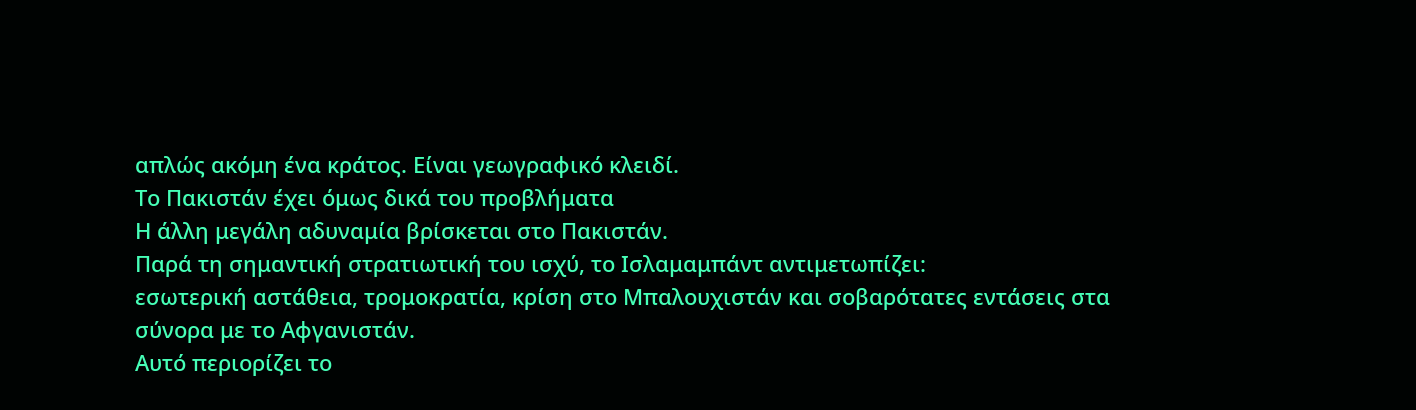απλώς ακόμη ένα κράτος. Είναι γεωγραφικό κλειδί.
Το Πακιστάν έχει όμως δικά του προβλήματα
Η άλλη μεγάλη αδυναμία βρίσκεται στο Πακιστάν.
Παρά τη σημαντική στρατιωτική του ισχύ, το Ισλαμαμπάντ αντιμετωπίζει:
εσωτερική αστάθεια, τρομοκρατία, κρίση στο Μπαλουχιστάν και σοβαρότατες εντάσεις στα σύνορα με το Αφγανιστάν.
Αυτό περιορίζει το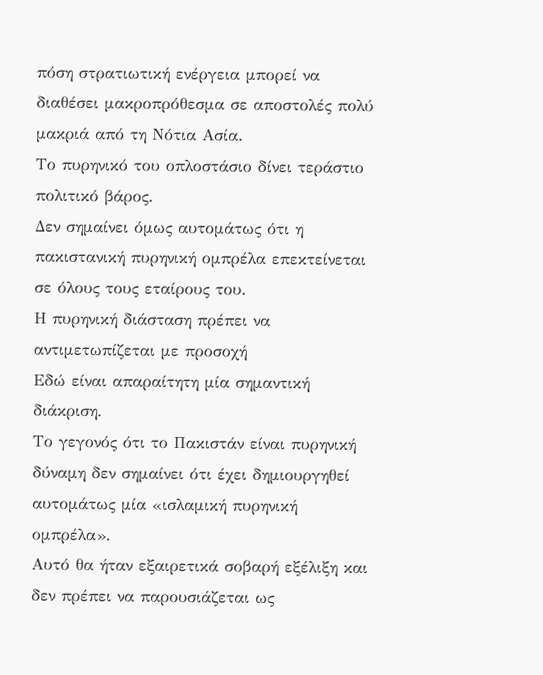πόση στρατιωτική ενέργεια μπορεί να διαθέσει μακροπρόθεσμα σε αποστολές πολύ μακριά από τη Νότια Ασία.
Το πυρηνικό του οπλοστάσιο δίνει τεράστιο πολιτικό βάρος.
Δεν σημαίνει όμως αυτομάτως ότι η πακιστανική πυρηνική ομπρέλα επεκτείνεται σε όλους τους εταίρους του.
Η πυρηνική διάσταση πρέπει να αντιμετωπίζεται με προσοχή
Εδώ είναι απαραίτητη μία σημαντική διάκριση.
Το γεγονός ότι το Πακιστάν είναι πυρηνική δύναμη δεν σημαίνει ότι έχει δημιουργηθεί αυτομάτως μία «ισλαμική πυρηνική ομπρέλα».
Αυτό θα ήταν εξαιρετικά σοβαρή εξέλιξη και δεν πρέπει να παρουσιάζεται ως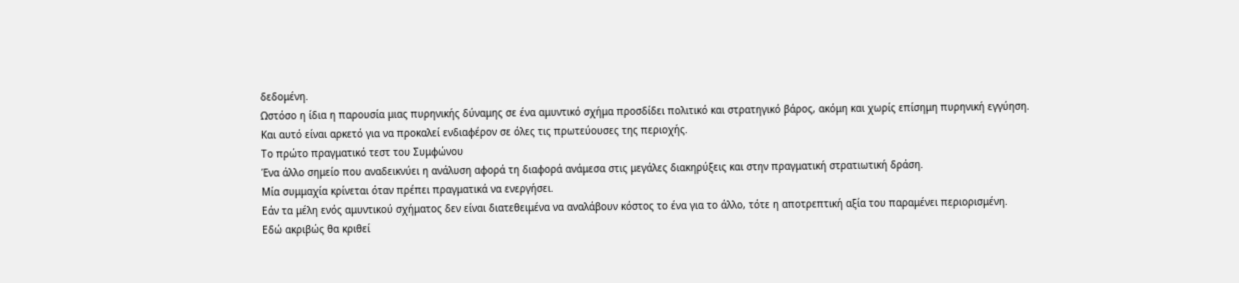δεδομένη.
Ωστόσο η ίδια η παρουσία μιας πυρηνικής δύναμης σε ένα αμυντικό σχήμα προσδίδει πολιτικό και στρατηγικό βάρος, ακόμη και χωρίς επίσημη πυρηνική εγγύηση.
Και αυτό είναι αρκετό για να προκαλεί ενδιαφέρον σε όλες τις πρωτεύουσες της περιοχής.
Το πρώτο πραγματικό τεστ του Συμφώνου
Ένα άλλο σημείο που αναδεικνύει η ανάλυση αφορά τη διαφορά ανάμεσα στις μεγάλες διακηρύξεις και στην πραγματική στρατιωτική δράση.
Μία συμμαχία κρίνεται όταν πρέπει πραγματικά να ενεργήσει.
Εάν τα μέλη ενός αμυντικού σχήματος δεν είναι διατεθειμένα να αναλάβουν κόστος το ένα για το άλλο, τότε η αποτρεπτική αξία του παραμένει περιορισμένη.
Εδώ ακριβώς θα κριθεί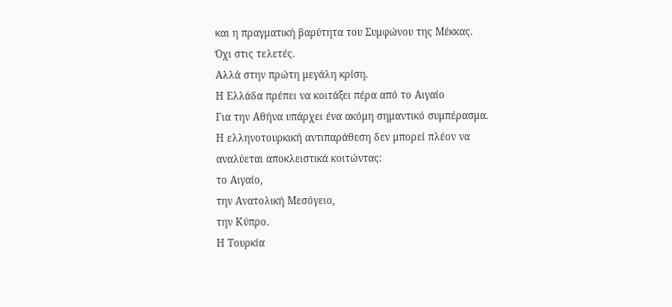και η πραγματική βαρύτητα του Συμφώνου της Μέκκας.
Όχι στις τελετές.
Αλλά στην πρώτη μεγάλη κρίση.
Η Ελλάδα πρέπει να κοιτάξει πέρα από το Αιγαίο
Για την Αθήνα υπάρχει ένα ακόμη σημαντικό συμπέρασμα.
Η ελληνοτουρκική αντιπαράθεση δεν μπορεί πλέον να αναλύεται αποκλειστικά κοιτώντας:
το Αιγαίο,
την Ανατολική Μεσόγειο,
την Κύπρο.
Η Τουρκία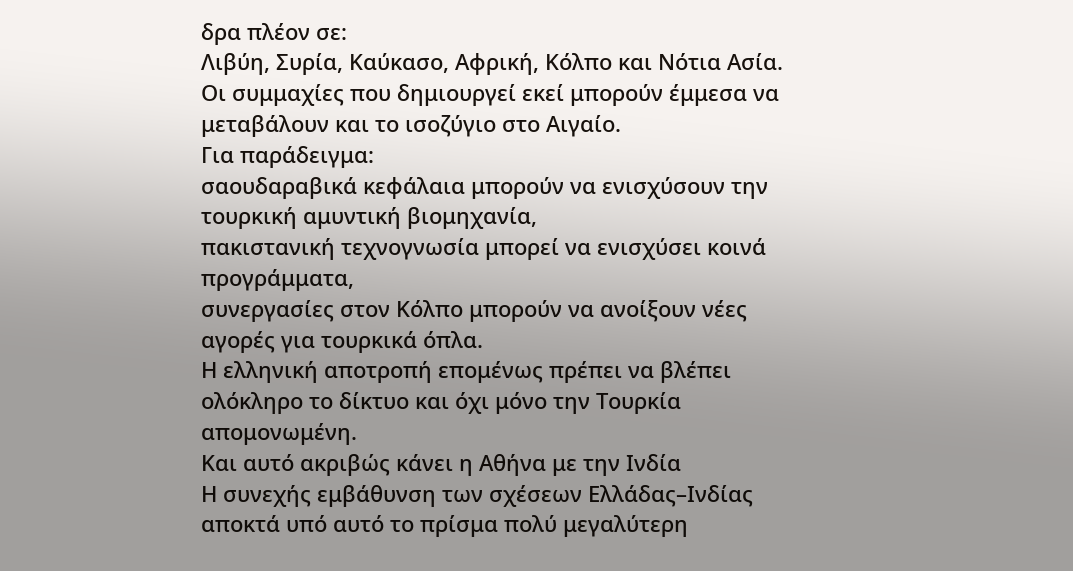δρα πλέον σε:
Λιβύη, Συρία, Καύκασο, Αφρική, Κόλπο και Νότια Ασία.
Οι συμμαχίες που δημιουργεί εκεί μπορούν έμμεσα να μεταβάλουν και το ισοζύγιο στο Αιγαίο.
Για παράδειγμα:
σαουδαραβικά κεφάλαια μπορούν να ενισχύσουν την τουρκική αμυντική βιομηχανία,
πακιστανική τεχνογνωσία μπορεί να ενισχύσει κοινά προγράμματα,
συνεργασίες στον Κόλπο μπορούν να ανοίξουν νέες αγορές για τουρκικά όπλα.
Η ελληνική αποτροπή επομένως πρέπει να βλέπει ολόκληρο το δίκτυο και όχι μόνο την Τουρκία απομονωμένη.
Και αυτό ακριβώς κάνει η Αθήνα με την Ινδία
Η συνεχής εμβάθυνση των σχέσεων Ελλάδας–Ινδίας αποκτά υπό αυτό το πρίσμα πολύ μεγαλύτερη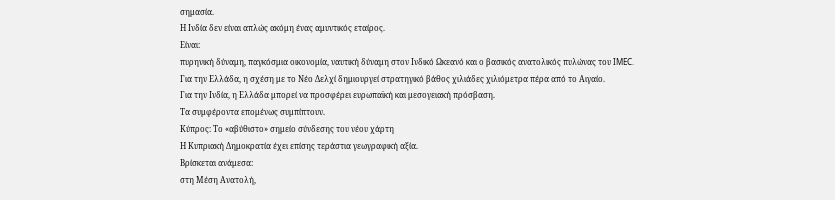σημασία.
Η Ινδία δεν είναι απλώς ακόμη ένας αμυντικός εταίρος.
Είναι:
πυρηνική δύναμη, παγκόσμια οικονομία, ναυτική δύναμη στον Ινδικό Ωκεανό και ο βασικός ανατολικός πυλώνας του IMEC.
Για την Ελλάδα, η σχέση με το Νέο Δελχί δημιουργεί στρατηγικό βάθος χιλιάδες χιλιόμετρα πέρα από το Αιγαίο.
Για την Ινδία, η Ελλάδα μπορεί να προσφέρει ευρωπαϊκή και μεσογειακή πρόσβαση.
Τα συμφέροντα επομένως συμπίπτουν.
Κύπρος: Το «αβύθιστο» σημείο σύνδεσης του νέου χάρτη
Η Κυπριακή Δημοκρατία έχει επίσης τεράστια γεωγραφική αξία.
Βρίσκεται ανάμεσα:
στη Μέση Ανατολή,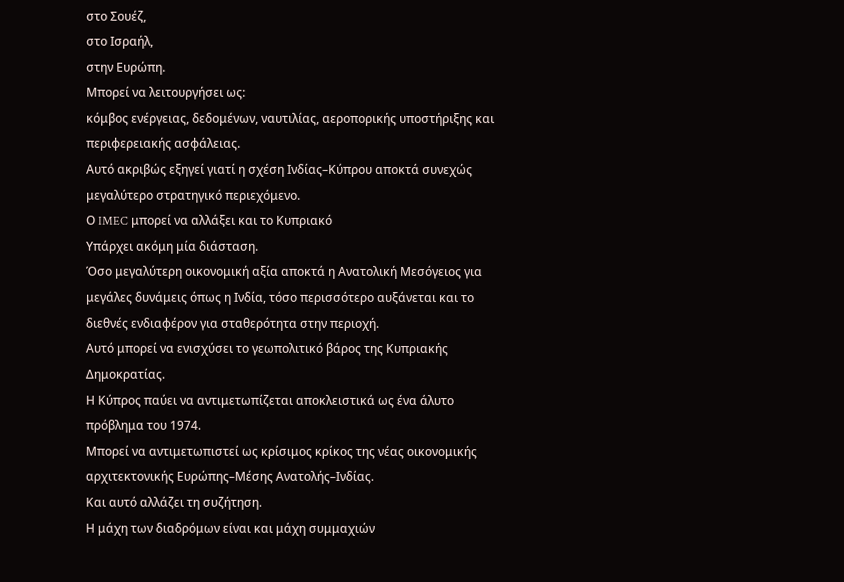στο Σουέζ,
στο Ισραήλ,
στην Ευρώπη.
Μπορεί να λειτουργήσει ως:
κόμβος ενέργειας, δεδομένων, ναυτιλίας, αεροπορικής υποστήριξης και περιφερειακής ασφάλειας.
Αυτό ακριβώς εξηγεί γιατί η σχέση Ινδίας–Κύπρου αποκτά συνεχώς μεγαλύτερο στρατηγικό περιεχόμενο.
Ο IMEC μπορεί να αλλάξει και το Κυπριακό
Υπάρχει ακόμη μία διάσταση.
Όσο μεγαλύτερη οικονομική αξία αποκτά η Ανατολική Μεσόγειος για μεγάλες δυνάμεις όπως η Ινδία, τόσο περισσότερο αυξάνεται και το διεθνές ενδιαφέρον για σταθερότητα στην περιοχή.
Αυτό μπορεί να ενισχύσει το γεωπολιτικό βάρος της Κυπριακής Δημοκρατίας.
Η Κύπρος παύει να αντιμετωπίζεται αποκλειστικά ως ένα άλυτο πρόβλημα του 1974.
Μπορεί να αντιμετωπιστεί ως κρίσιμος κρίκος της νέας οικονομικής αρχιτεκτονικής Ευρώπης–Μέσης Ανατολής–Ινδίας.
Και αυτό αλλάζει τη συζήτηση.
Η μάχη των διαδρόμων είναι και μάχη συμμαχιών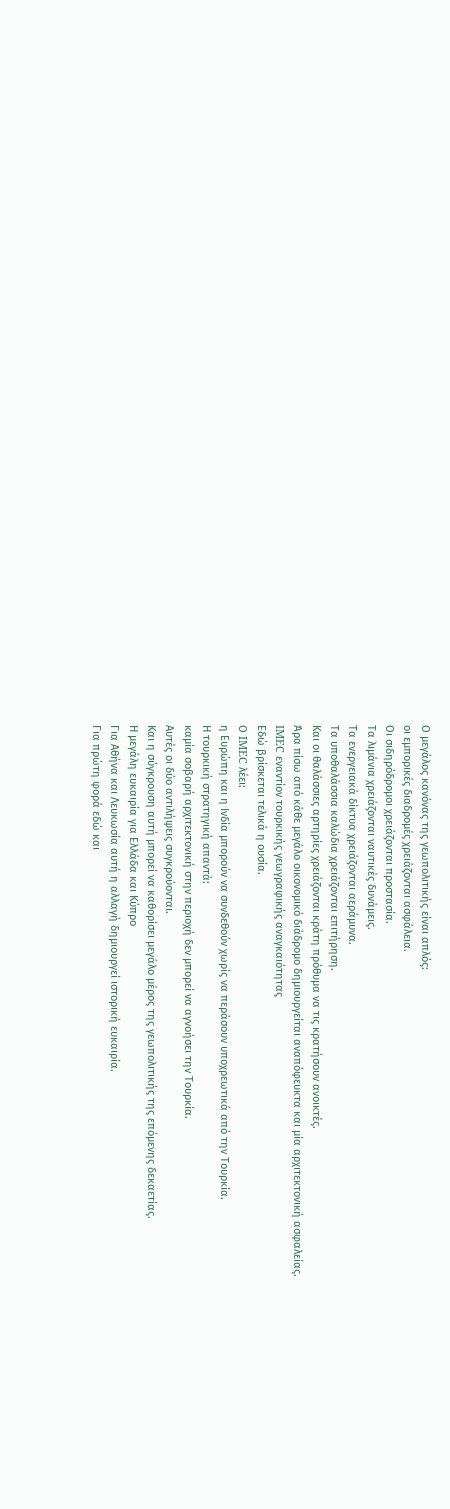Ο μεγάλος κανόνας της γεωπολιτικής είναι απλός:
οι εμπορικές διαδρομές χρειάζονται ασφάλεια.
Οι σιδηρόδρομοι χρειάζονται προστασία.
Τα λιμάνια χρειάζονται ναυτικές δυνάμεις.
Τα ενεργειακά δίκτυα χρειάζονται αεράμυνα.
Τα υποθαλάσσια καλώδια χρειάζονται επιτήρηση.
Και οι θαλάσσιες αρτηρίες χρειάζονται κράτη πρόθυμα να τις κρατήσουν ανοικτές.
Άρα πίσω από κάθε μεγάλο οικονομικό διάδρομο δημιουργείται αναπόφευκτα και μία αρχιτεκτονική ασφαλείας.
IMEC εναντίον τουρκικής γεωγραφικής αναγκαιότητας
Εδώ βρίσκεται τελικά η ουσία.
Ο IMEC λέει:
η Ευρώπη και η Ινδία μπορούν να συνδεθούν χωρίς να περάσουν υποχρεωτικά από την Τουρκία.
Η τουρκική στρατηγική απαντά:
καμία σοβαρή αρχιτεκτονική στην περιοχή δεν μπορεί να αγνοήσει την Τουρκία.
Αυτές οι δύο αντιλήψεις συγκρούονται.
Και η σύγκρουση αυτή μπορεί να καθορίσει μεγάλο μέρος της γεωπολιτικής της επόμενης δεκαετίας.
Η μεγάλη ευκαιρία για Ελλάδα και Κύπρο
Για Αθήνα και Λευκωσία αυτή η αλλαγή δημιουργεί ιστορική ευκαιρία.
Για πρώτη φορά εδώ και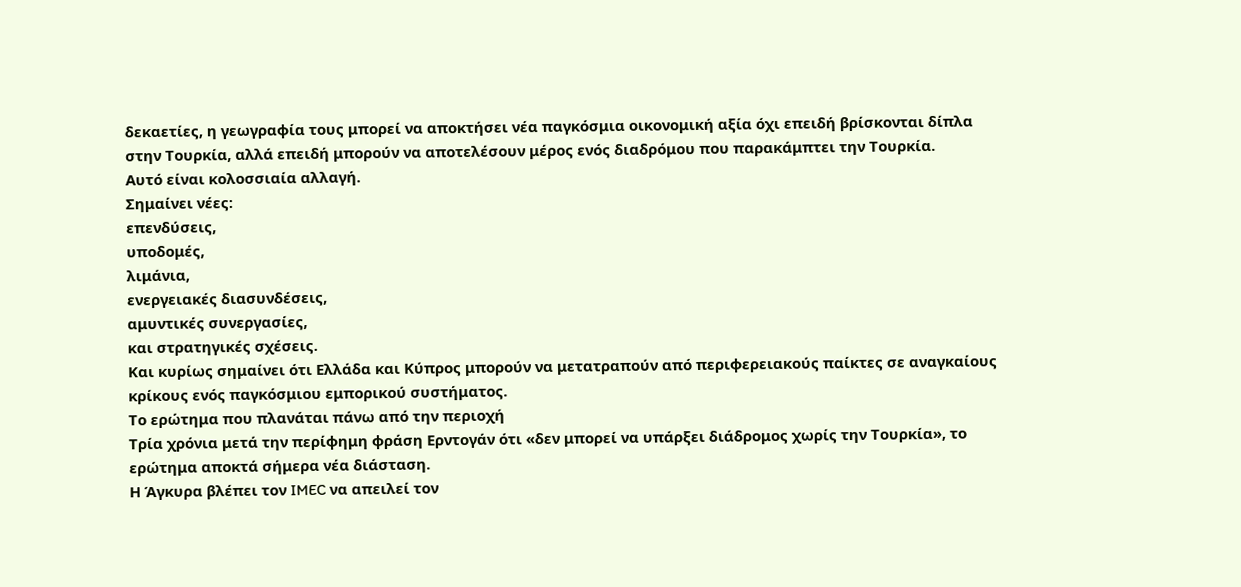δεκαετίες, η γεωγραφία τους μπορεί να αποκτήσει νέα παγκόσμια οικονομική αξία όχι επειδή βρίσκονται δίπλα στην Τουρκία, αλλά επειδή μπορούν να αποτελέσουν μέρος ενός διαδρόμου που παρακάμπτει την Τουρκία.
Αυτό είναι κολοσσιαία αλλαγή.
Σημαίνει νέες:
επενδύσεις,
υποδομές,
λιμάνια,
ενεργειακές διασυνδέσεις,
αμυντικές συνεργασίες,
και στρατηγικές σχέσεις.
Και κυρίως σημαίνει ότι Ελλάδα και Κύπρος μπορούν να μετατραπούν από περιφερειακούς παίκτες σε αναγκαίους κρίκους ενός παγκόσμιου εμπορικού συστήματος.
Το ερώτημα που πλανάται πάνω από την περιοχή
Τρία χρόνια μετά την περίφημη φράση Ερντογάν ότι «δεν μπορεί να υπάρξει διάδρομος χωρίς την Τουρκία», το ερώτημα αποκτά σήμερα νέα διάσταση.
Η Άγκυρα βλέπει τον IMEC να απειλεί τον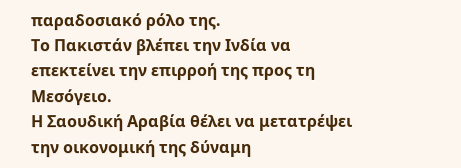παραδοσιακό ρόλο της.
Το Πακιστάν βλέπει την Ινδία να επεκτείνει την επιρροή της προς τη Μεσόγειο.
Η Σαουδική Αραβία θέλει να μετατρέψει την οικονομική της δύναμη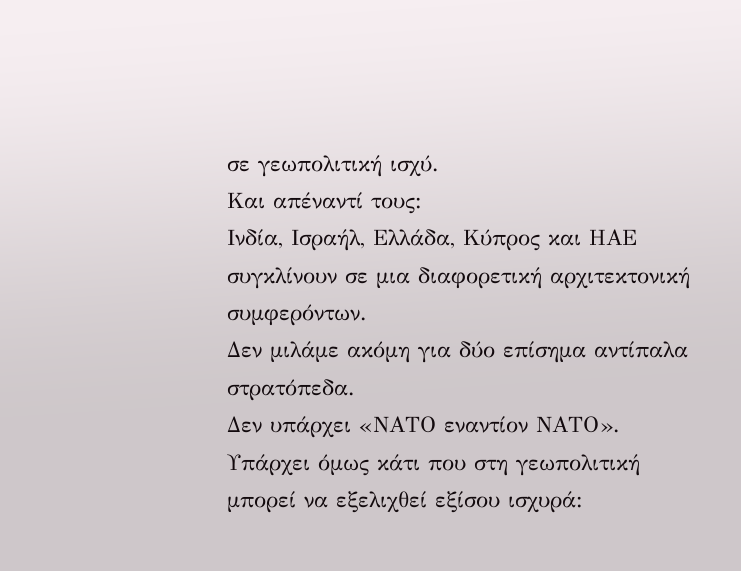σε γεωπολιτική ισχύ.
Και απέναντί τους:
Ινδία, Ισραήλ, Ελλάδα, Κύπρος και ΗΑΕ συγκλίνουν σε μια διαφορετική αρχιτεκτονική συμφερόντων.
Δεν μιλάμε ακόμη για δύο επίσημα αντίπαλα στρατόπεδα.
Δεν υπάρχει «ΝΑΤΟ εναντίον ΝΑΤΟ».
Υπάρχει όμως κάτι που στη γεωπολιτική μπορεί να εξελιχθεί εξίσου ισχυρά: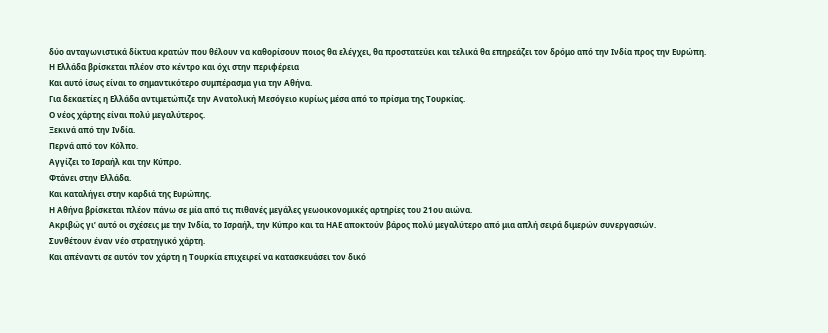δύο ανταγωνιστικά δίκτυα κρατών που θέλουν να καθορίσουν ποιος θα ελέγχει, θα προστατεύει και τελικά θα επηρεάζει τον δρόμο από την Ινδία προς την Ευρώπη.
Η Ελλάδα βρίσκεται πλέον στο κέντρο και όχι στην περιφέρεια
Και αυτό ίσως είναι το σημαντικότερο συμπέρασμα για την Αθήνα.
Για δεκαετίες η Ελλάδα αντιμετώπιζε την Ανατολική Μεσόγειο κυρίως μέσα από το πρίσμα της Τουρκίας.
Ο νέος χάρτης είναι πολύ μεγαλύτερος.
Ξεκινά από την Ινδία.
Περνά από τον Κόλπο.
Αγγίζει το Ισραήλ και την Κύπρο.
Φτάνει στην Ελλάδα.
Και καταλήγει στην καρδιά της Ευρώπης.
Η Αθήνα βρίσκεται πλέον πάνω σε μία από τις πιθανές μεγάλες γεωοικονομικές αρτηρίες του 21ου αιώνα.
Ακριβώς γι’ αυτό οι σχέσεις με την Ινδία, το Ισραήλ, την Κύπρο και τα ΗΑΕ αποκτούν βάρος πολύ μεγαλύτερο από μια απλή σειρά διμερών συνεργασιών.
Συνθέτουν έναν νέο στρατηγικό χάρτη.
Και απέναντι σε αυτόν τον χάρτη η Τουρκία επιχειρεί να κατασκευάσει τον δικό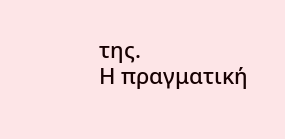της.
Η πραγματική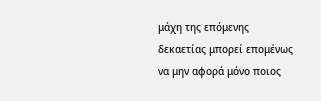μάχη της επόμενης δεκαετίας μπορεί επομένως να μην αφορά μόνο ποιος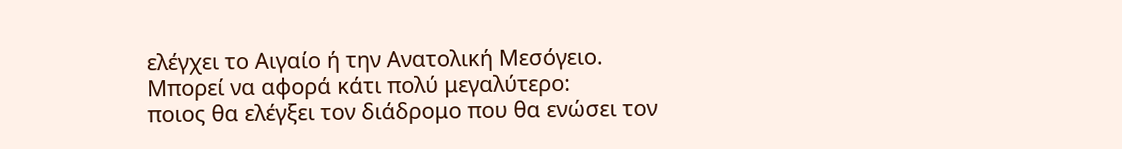ελέγχει το Αιγαίο ή την Ανατολική Μεσόγειο.
Μπορεί να αφορά κάτι πολύ μεγαλύτερο:
ποιος θα ελέγξει τον διάδρομο που θα ενώσει τον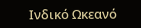Ινδικό Ωκεανό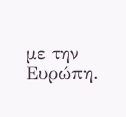με την Ευρώπη.